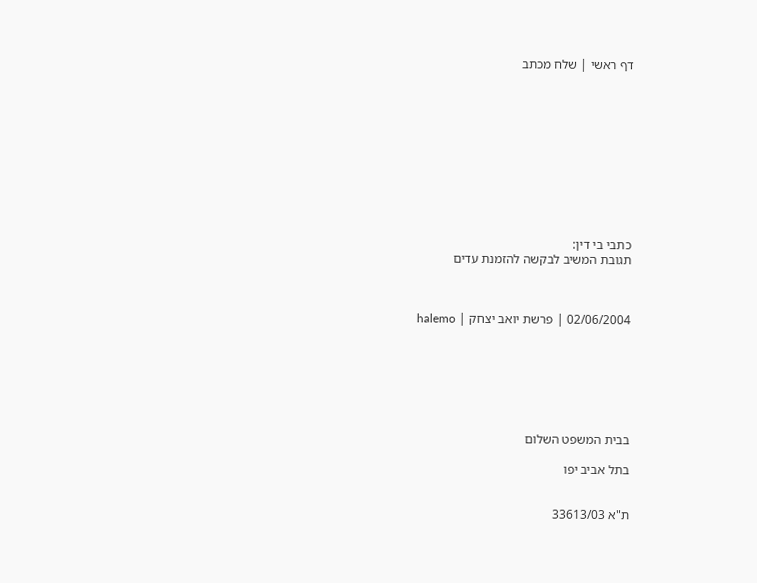דף ראשי | שלח מכתב











כתבי בי דין:
תגובת המשיב לבקשה להזמנת עדים



02/06/2004 | פרשת יואב יצחק | halemo







בבית המשפט השלום

בתל אביב יפו


ת"א 33613/03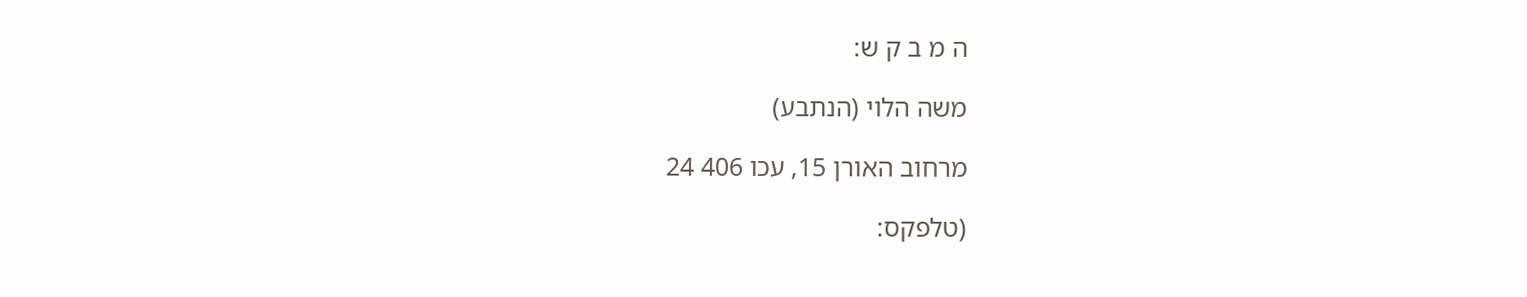ה מ ב ק ש:

משה הלוי (הנתבע)

מרחוב האורן 15, עכו 406 24

(טלפקס: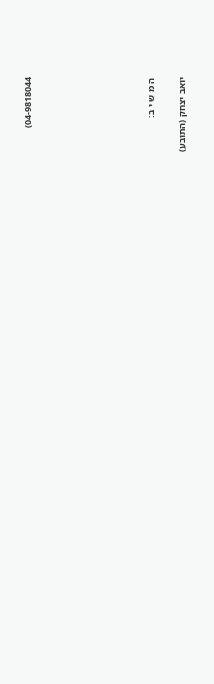04-9818044)







ה מ ש י ב:

יואב יצחק (התובע)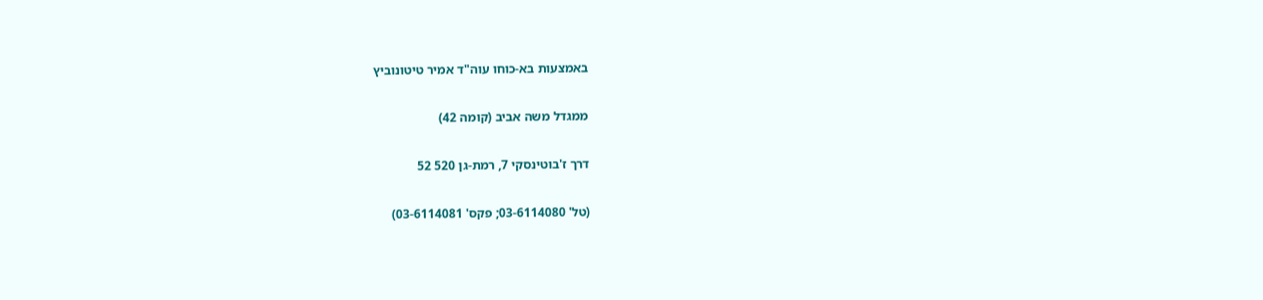באמצעות בא-כוחו עוה"ד אמיר טיטונוביץ

ממגדל משה אביב (קומה 42)

דרך ז'בוטינסקי 7, רמת-גן 520 52

(טל' 03-6114080; פקס' 03-6114081)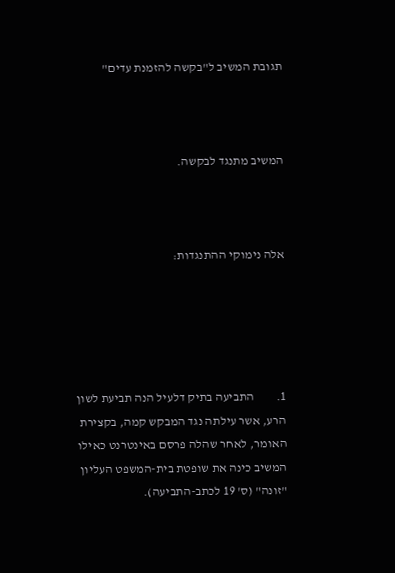תגובת המשיב ל"בקשה להזמנת עדים"



המשיב מתנגד לבקשה.



אלה נימוקי ההתנגדות:





1.         התביעה בתיק דלעיל הנה תביעת לשון הרע, אשר עילתה נגד המבקש קמה, בקצירת האומר, לאחר שהלה פרסם באינטרנט כאילו המשיב כינה את שופטת בית-המשפט העליון "זונה" (ס' 19 לכתב-התביעה).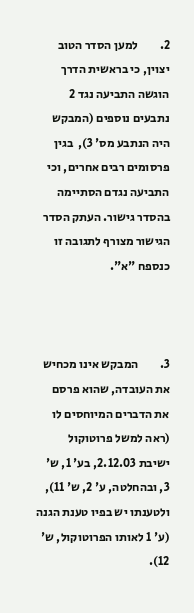2.         למען הסדר הטוב יצוין, כי בראשית הדרך הוגשה התביעה נגד 2 נתבעים נוספים (המבקש היה הנתבע מס' 3),  בגין פרסומים רבים אחרים, וכי התביעה נגדם הסתיימה בהסדר גישור. העתק הסדר הגישור מצורף לתגובה זו כנספח "א".



3.         המבקש אינו מכחיש את העובדה, שהוא פרסם את הדברים המיוחסים לו (ראה למשל פרוטוקול ישיבת 2.12.03, בע' 1, ש' 3, ובהחלטה, ע' 2, ש' 11), ולטענתו יש בפיו טענת הגנה (ע' 1 לאותו הפרוטוקול, ש' 12).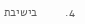4.         בישיבת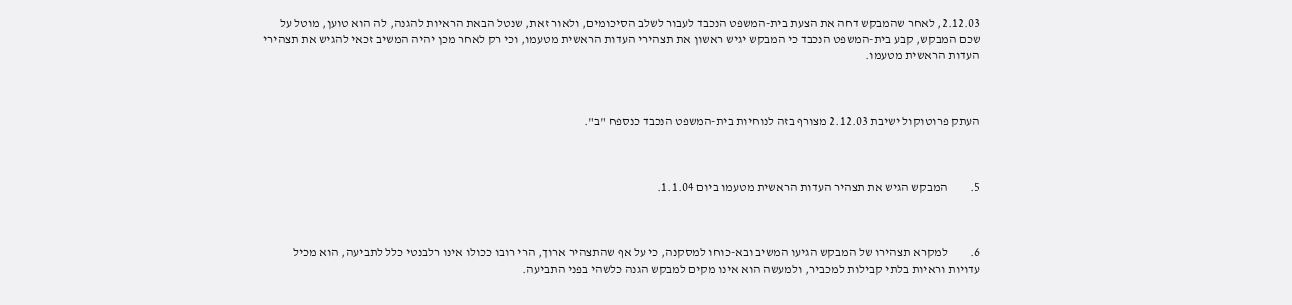2.12.03, לאחר שהמבקש דחה את הצעת בית-המשפט הנכבד לעבור לשלב הסיכומים, ולאור זאת, שנטל הבאת הראיות להגנה, לה הוא טוען, מוטל על שכם המבקש, קבע בית-המשפט הנכבד כי המבקש יגיש ראשון את תצהירי העדות הראשית מטעמו, וכי רק לאחר מכן יהיה המשיב זכאי להגיש את תצהירי העדות הראשית מטעמו.



העתק פרוטוקול ישיבת 2.12.03 מצורף בזה לנוחיות בית-המשפט הנכבד כנספח "ב".



5.         המבקש הגיש את תצהיר העדות הראשית מטעמו ביום 1.1.04.



6.         למקרא תצהירו של המבקש הגיעו המשיב ובא-כוחו למסקנה, כי על אף שהתצהיר ארוך, הרי רובו ככולו אינו רלבנטי כלל לתביעה, הוא מכיל עדויות וראיות בלתי קבילות למכביר, ולמעשה הוא אינו מקים למבקש הגנה כלשהי בפני התביעה.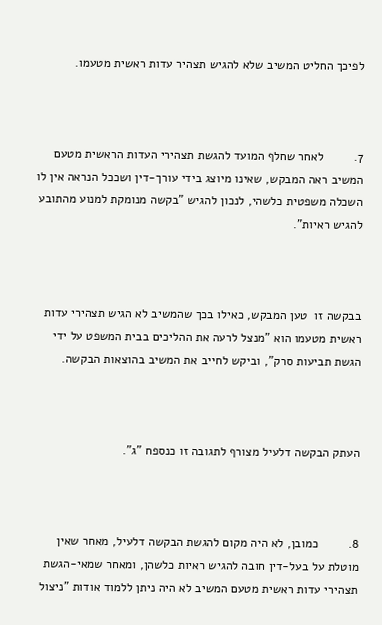לפיכך החליט המשיב שלא להגיש תצהיר עדות ראשית מטעמו.



7.         לאחר שחלף המועד להגשת תצהירי העדות הראשית מטעם המשיב ראה המבקש, שאינו מיוצג בידי עורך-דין ושככל הנראה אין לו השכלה משפטית כלשהי, לנכון להגיש "בקשה מנומקת למנוע מהתובע להגיש ראיות".



בבקשה זו  טען המבקש, כאילו בכך שהמשיב לא הגיש תצהירי עדות ראשית מטעמו הוא "מנצל לרעה את ההליכים בבית המשפט על ידי הגשת תביעות סרק", וביקש לחייב את המשיב בהוצאות הבקשה.



העתק הבקשה דלעיל מצורף לתגובה זו כנספח "ג".



8.         כמובן, לא היה מקום להגשת הבקשה דלעיל, מאחר שאין מוטלת על בעל-דין חובה להגיש ראיות כלשהן, ומאחר שמאי-הגשת תצהירי עדות ראשית מטעם המשיב לא היה ניתן ללמוד אודות "ניצול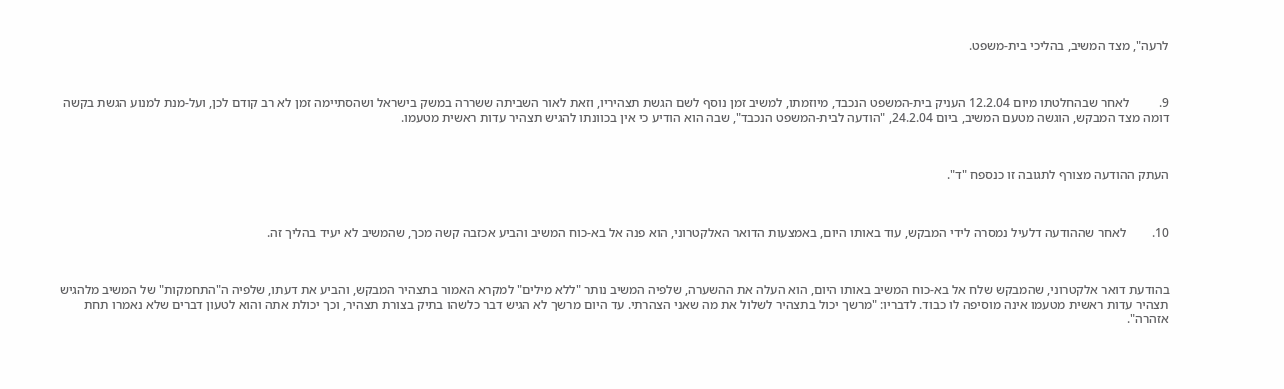לרעה", מצד המשיב, בהליכי בית-משפט.



9.         לאחר שבהחלטתו מיום 12.2.04 העניק בית-המשפט הנכבד, מיוזמתו, למשיב זמן נוסף לשם הגשת תצהיריו, וזאת לאור השביתה ששררה במשק בישראל ושהסתיימה זמן לא רב קודם לכן, ועל-מנת למנוע הגשת בקשה דומה מצד המבקש, הוגשה מטעם המשיב, ביום 24.2.04, "הודעה לבית-המשפט הנכבד", שבה הוא הודיע כי אין בכוונתו להגיש תצהיר עדות ראשית מטעמו.



העתק ההודעה מצורף לתגובה זו כנספח "ד".



10.        לאחר שההודעה דלעיל נמסרה לידי המבקש, עוד באותו היום, באמצעות הדואר האלקטרוני, הוא פנה אל בא-כוח המשיב והביע אכזבה קשה מכך, שהמשיב לא יעיד בהליך זה.



בהודעת דואר אלקטרוני, שהמבקש שלח אל בא-כוח המשיב באותו היום, הוא העלה את ההשערה, שלפיה המשיב נותר "ללא מילים" למקרא האמור בתצהיר המבקש, והביע את דעתו, שלפיה ה"התחמקות" של המשיב מלהגיש תצהיר עדות ראשית מטעמו אינה מוסיפה לו כבוד. לדבריו: "מרשך יכול בתצהיר לשלול את מה שאני הצהרתי. עד היום מרשך לא הגיש דבר כלשהו בתיק בצורת תצהיר, וכך יכולת אתה והוא לטעון דברים שלא נאמרו תחת אזהרה".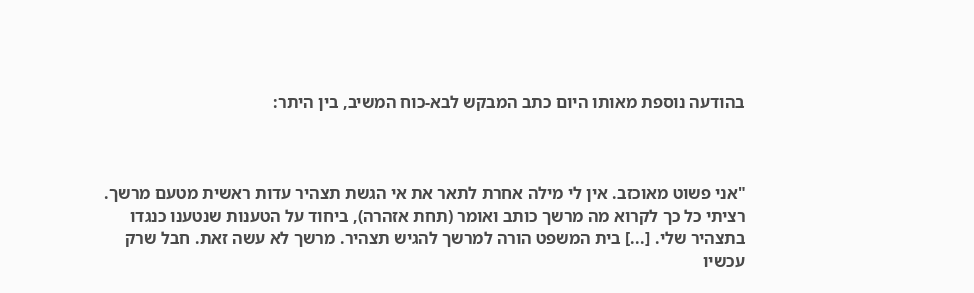בהודעה נוספת מאותו היום כתב המבקש לבא-כוח המשיב, בין היתר:



"אני פשוט מאוכזב. אין לי מילה אחרת לתאר את אי הגשת תצהיר עדות ראשית מטעם מרשך. רציתי כל כך לקרוא מה מרשך כותב ואומר (תחת אזהרה), ביחוד על הטענות שנטענו כנגדו בתצהיר שלי. [...] בית המשפט הורה למרשך להגיש תצהיר. מרשך לא עשה זאת. חבל שרק עכשיו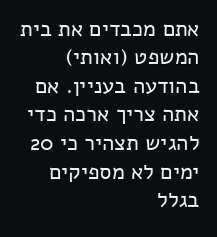אתם מכבדים את בית המשפט (ואותי) בהודעה בעניין. אם אתה צריך ארכה כדי להגיש תצהיר כי 20 ימים לא מספיקים בגלל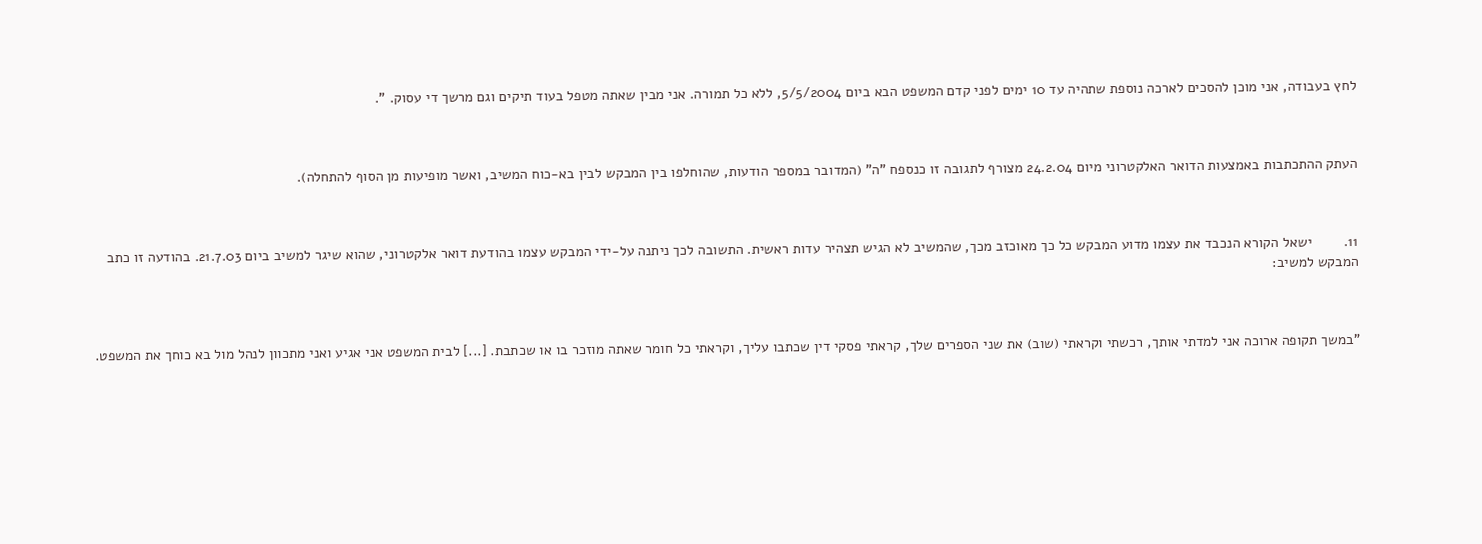לחץ בעבודה, אני מוכן להסכים לארכה נוספת שתהיה עד 10 ימים לפני קדם המשפט הבא ביום 5/5/2004, ללא כל תמורה. אני מבין שאתה מטפל בעוד תיקים וגם מרשך די עסוק. ".



העתק ההתכתבות באמצעות הדואר האלקטרוני מיום 24.2.04 מצורף לתגובה זו כנספח "ה" (המדובר במספר הודעות, שהוחלפו בין המבקש לבין בא-כוח המשיב, ואשר מופיעות מן הסוף להתחלה).



11.        ישאל הקורא הנכבד את עצמו מדוע המבקש כל כך מאוכזב מכך, שהמשיב לא הגיש תצהיר עדות ראשית. התשובה לכך ניתנה על-ידי המבקש עצמו בהודעת דואר אלקטרוני, שהוא שיגר למשיב ביום 21.7.03. בהודעה זו כתב המבקש למשיב:



"במשך תקופה ארוכה אני למדתי אותך, רכשתי וקראתי (שוב) את שני הספרים שלך, קראתי פסקי דין שכתבו עליך, וקראתי כל חומר שאתה מוזכר בו או שכתבת. [...] לבית המשפט אני אגיע ואני מתכוון לנהל מול בא כוחך את המשפט.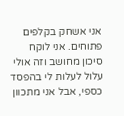אני אשחק בקלפים פתוחים. אני לוקח סיכון מחושב וזה אולי עלול לעלות לי בהפסד כספי, אבל אני מתכוון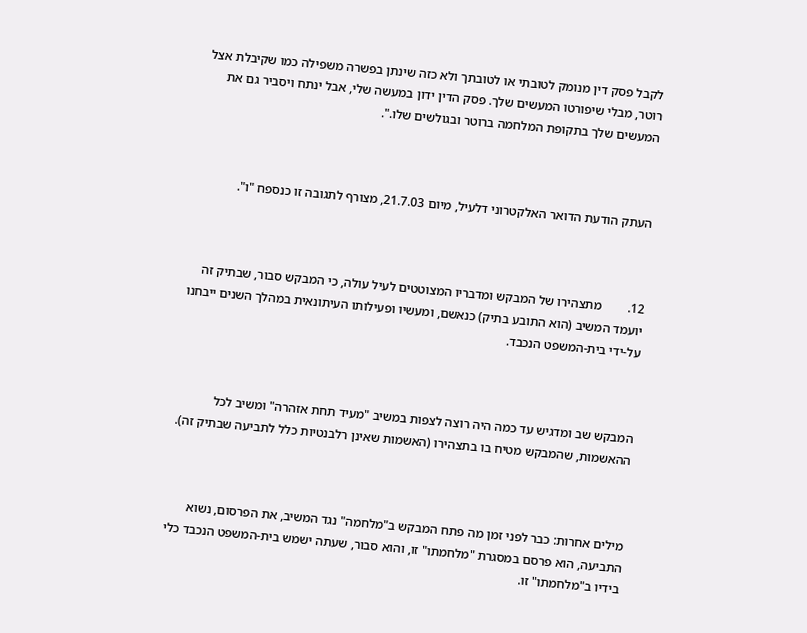לקבל פסק דין מנומק לטובתי או לטובתך ולא כזה שינתן בפשרה משפילה כמו שקיבלת אצל רוטר, מבלי שיפורטו המעשים שלך. פסק הדין ידון במעשה שלי, אבל ינתח ויסביר גם את המעשים שלך בתקופת המלחמה ברוטר ובגולשים שלו.".



העתק הודעת הדואר האלקטרוני דלעיל, מיום 21.7.03, מצורף לתגובה זו כנספח "ו".



12.        מתצהירו של המבקש ומדבריו המצוטטים לעיל עולה, כי המבקש סבור, שבתיק זה יועמד המשיב (הוא התובע בתיק) כנאשם, ומעשיו ופעילותו העיתונאית במהלך השנים ייבחנו על-ידי בית-המשפט הנכבד.



המבקש שב ומדגיש עד כמה היה רוצה לצפות במשיב "מעיד תחת אזהרה" ומשיב לכל ההאשמות, שהמבקש מטיח בו בתצהירו (האשמות שאינן רלבנטיות כלל לתביעה שבתיק זה).



מילים אחרות: כבר לפני זמן מה פתח המבקש ב"מלחמה" נגד המשיב, את הפרסום, נשוא התביעה, הוא פרסם במסגרת "מלחמתו" זו, והוא סבור, שעתה ישמש בית-המשפט הנכבד כלי בידיו ב"מלחמתו" זו.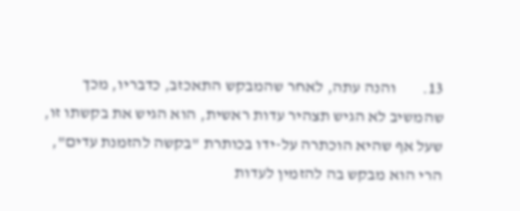13.        והנה עתה, לאחר שהמבקש התאכזב, כדבריו, מכך שהמשיב לא הגיש תצהיר עדות ראשית, הוא הגיש את בקשתו זו, שעל אף שהיא הוכתרה על-ידו בכותרת "בקשה להזמנת עדים", הרי הוא מבקש בה להזמין לעדות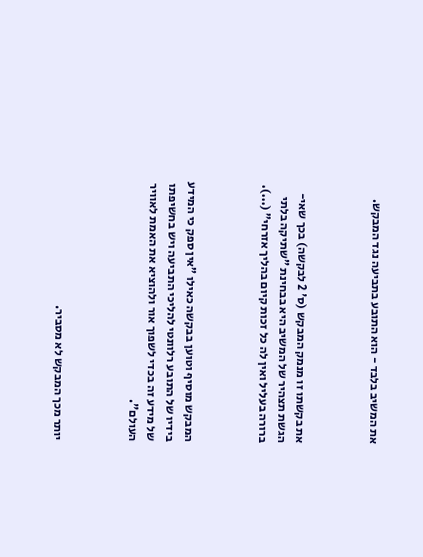את המשיב בלבד - הוא התובע בתביעה נגד המבקש.



את בקשתו זו מנמק המבקש (ס' 2 לבקשה) בכך שאי-הגשת תצהיר של המשיב היא בבחינת "שתיקה בלתי ברורה בעליל ואין לה כל זכות קיום בהליך אזרחי" (...).



המבקש מוסיף וטוען בבקשה כאילו "אין ספק כי המידע בידיו של התובע רלוונטי להליכי התביעה ויש בחשיפתו של מידע זה בכדי לשפוך אור ולהוציא את האמת לאוויר העולם".



יותר מכך המבקש לא מסביר.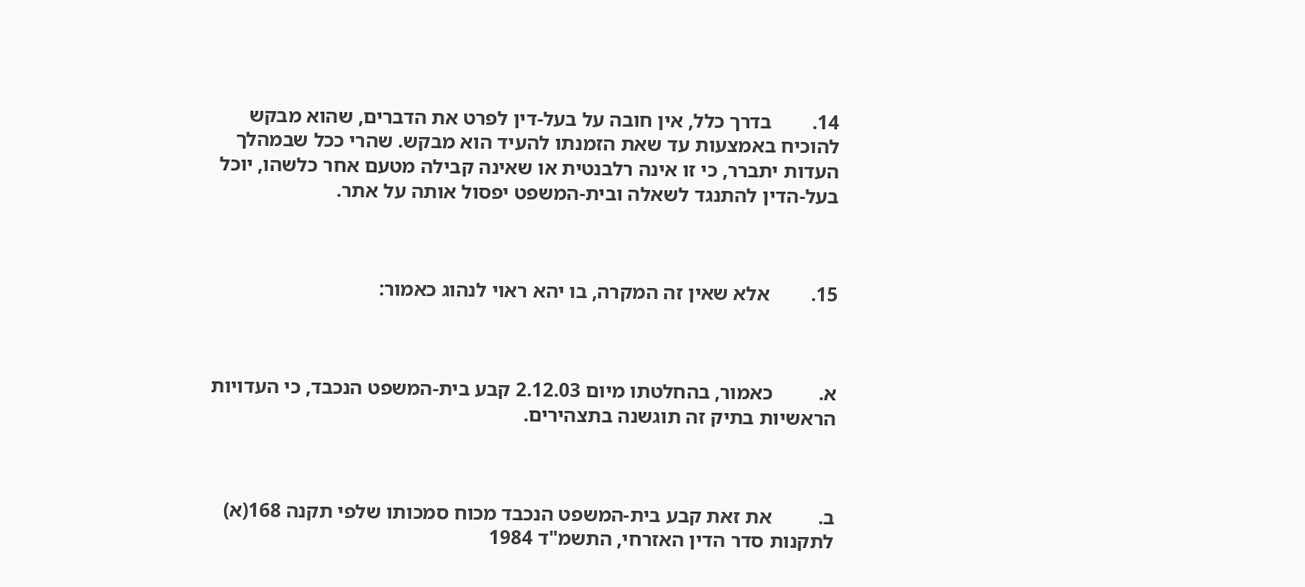14.        בדרך כלל, אין חובה על בעל-דין לפרט את הדברים, שהוא מבקש להוכיח באמצעות עד שאת הזמנתו להעיד הוא מבקש. שהרי ככל שבמהלך העדות יתברר, כי זו אינה רלבנטית או שאינה קבילה מטעם אחר כלשהו, יוכל בעל-הדין להתנגד לשאלה ובית-המשפט יפסול אותה על אתר.



15.        אלא שאין זה המקרה, בו יהא ראוי לנהוג כאמור:



א.         כאמור, בהחלטתו מיום 2.12.03 קבע בית-המשפט הנכבד, כי העדויות הראשיות בתיק זה תוגשנה בתצהירים.



ב.         את זאת קבע בית-המשפט הנכבד מכוח סמכותו שלפי תקנה 168(א) לתקנות סדר הדין האזרחי, התשמ"ד 1984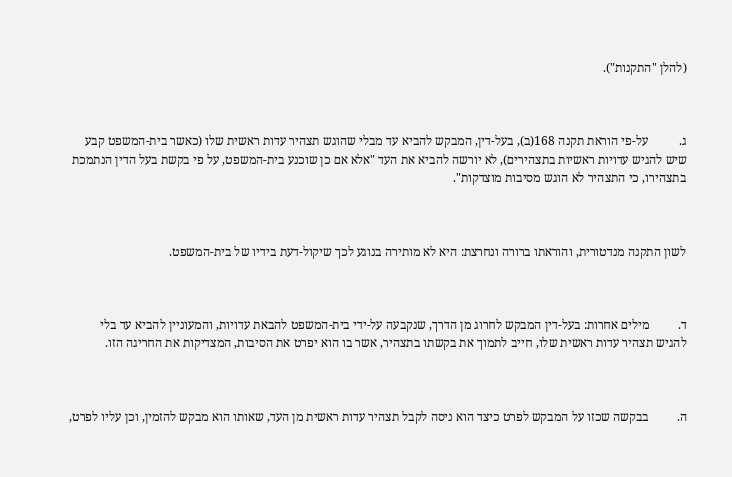(להלן "התקנות").



ג.          על-פי הוראת תקנה 168(ב), בעל-דין, המבקש להביא עד מבלי שהוגש תצהיר עדות ראשית שלו (כאשר בית-המשפט קבע שיש להגיש עדויות ראשיות בתצהירים), לא יורשה להביא את העד "אלא אם כן שוכנע בית-המשפט, על פי בקשת בעל הדין הנתמכת בתצהירו, כי התצהיר לא הוגש מסיבות מוצדקות".



לשון התקנה מנדטורית, והוראתו ברורה ונחרצת: היא לא מותירה בנוגע לכך שיקול-דעת בידיו של בית-המשפט.



ד.         מילים אחרות: בעל-דין המבקש לחרוג מן הדרך, שנקבעה על-ידי בית-המשפט להבאת עדויות, והמעוניין להביא עד בלי להגיש תצהיר עדות ראשית שלו, חייב לתמוך את בקשתו בתצהיר, אשר בו הוא יפרט את הסיבות, המצדיקות את החריגה הזו.



ה.         בבקשה שכזו על המבקש לפרט כיצד הוא ניסה לקבל תצהיר עדות ראשית מן העד, שאותו הוא מבקש להזמין, וכן עליו לפרט,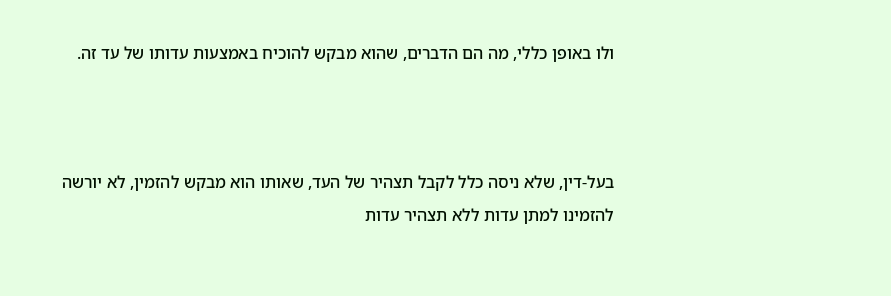ולו באופן כללי, מה הם הדברים, שהוא מבקש להוכיח באמצעות עדותו של עד זה.



בעל-דין, שלא ניסה כלל לקבל תצהיר של העד, שאותו הוא מבקש להזמין, לא יורשה להזמינו למתן עדות ללא תצהיר עדות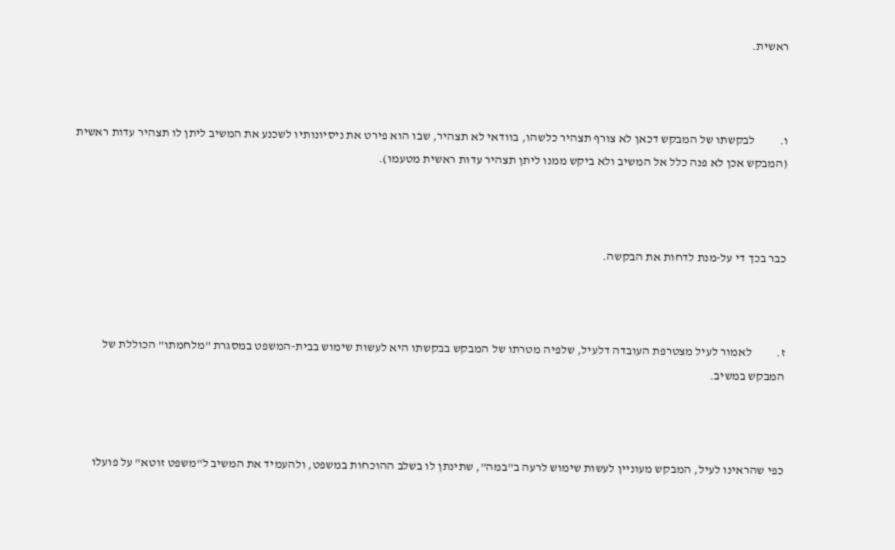ראשית.



ו.          לבקשתו של המבקש דכאן לא צורף תצהיר כלשהו, בוודאי לא תצהיר, שבו הוא פירט את ניסיונותיו לשכנע את המשיב ליתן לו תצהיר עדות ראשית (המבקש אכן לא פנה כלל אל המשיב ולא ביקש ממנו ליתן תצהיר עדות ראשית מטעמו).



כבר בכך די על-מנת לדחות את הבקשה.



ז.          לאמור לעיל מצטרפת העובדה דלעיל, שלפיה מטרתו של המבקש בבקשתו היא לעשות שימוש בבית-המשפט במסגרת "מלחמתו" הכוללת של המבקש במשיב.



כפי שהראינו לעיל, המבקש מעוניין לעשות שימוש לרעה ב"במה", שתינתן לו בשלב ההוכחות במשפט, ולהעמיד את המשיב ל"משפט זוטא" על פועלו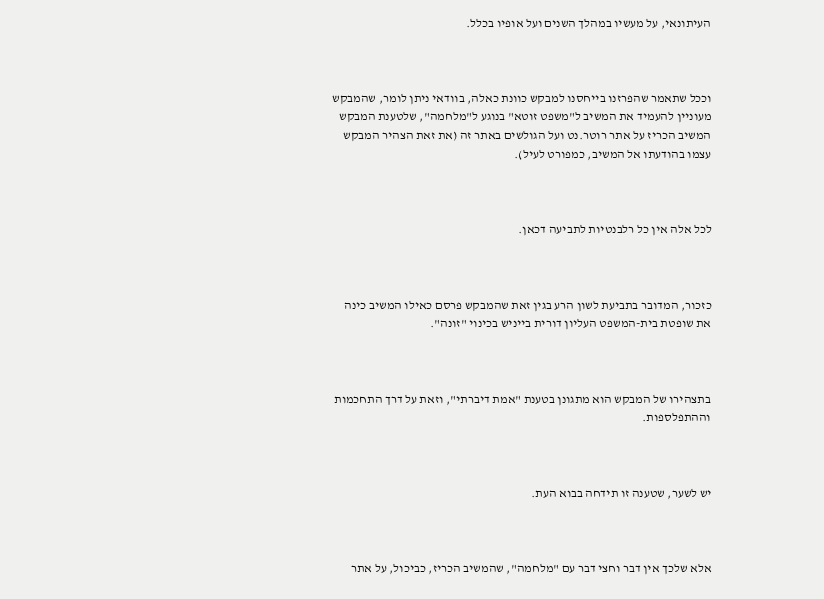העיתונאי, על מעשיו במהלך השנים ועל אופיו בכלל.



וככל שתאמר שהפרזנו בייחסנו למבקש כוונת כאלה, בוודאי ניתן לומר, שהמבקש מעוניין להעמיד את המשיב ל"משפט זוטא" בנוגע ל"מלחמה", שלטענת המבקש המשיב הכריז על אתר רוטר.נט ועל הגולשים באתר זה (את זאת הצהיר המבקש עצמו בהודעתו אל המשיב, כמפורט לעיל).



לכל אלה אין כל רלבנטיות לתביעה דכאן.



כזכור, המדובר בתביעת לשון הרע בגין זאת שהמבקש פרסם כאילו המשיב כינה את שופטת בית-המשפט העליון דורית בייניש בכינוי "זונה".



בתצהירו של המבקש הוא מתגונן בטענת "אמת דיברתי", וזאת על דרך התחכמות וההתפלספות.



יש לשער, שטענה זו תידחה בבוא העת.



אלא שלכך אין דבר וחצי דבר עם "מלחמה", שהמשיב הכריז, כביכול, על אתר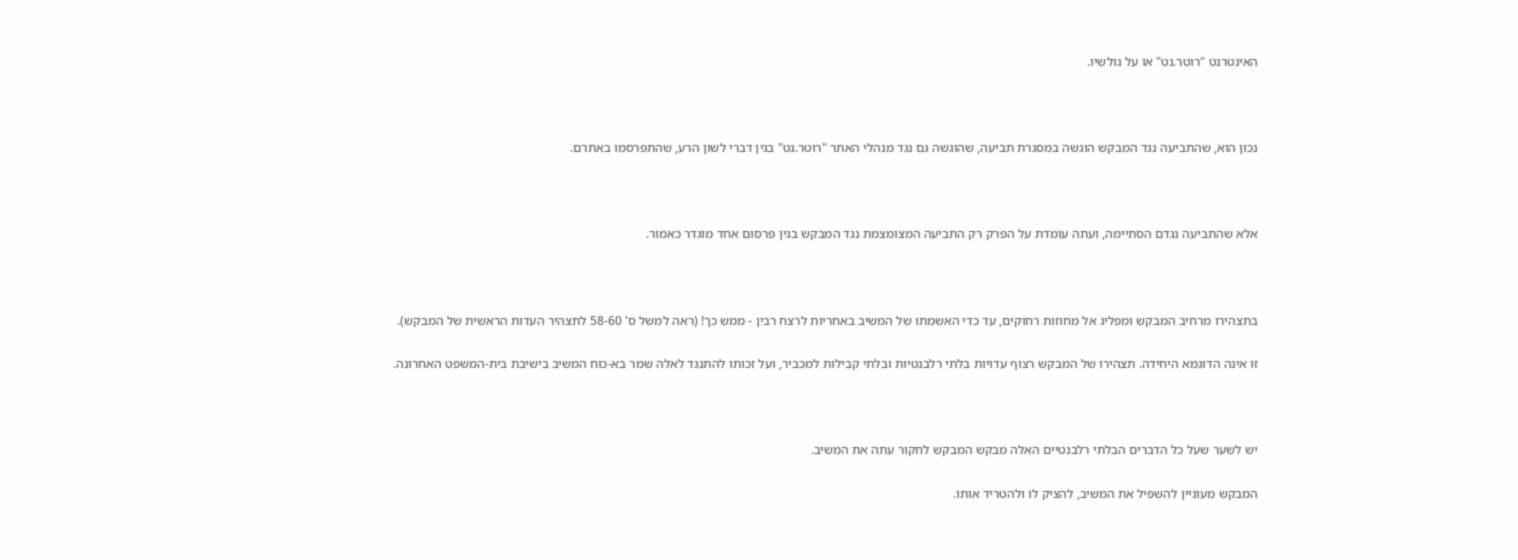האינטרנט "רוטר.נט" או על גולשיו.



נכון הוא, שהתביעה נגד המבקש הוגשה במסגרת תביעה, שהוגשה גם נגד מנהלי האתר "רוטר.נט" בגין דברי לשון הרע, שהתפרסמו באתרם.



אלא שהתביעה נגדם הסתיימה, ועתה עומדת על הפרק רק התביעה המצומצמת נגד המבקש בגין פרסום אחד מוגדר כאמור.



בתצהירו מרחיב המבקש ומפליג אל מחוזות רחוקים, עד כדי האשמתו של המשיב באחריות לרצח רבין - ממש כך! (ראה למשל ס' 58-60 לתצהיר העדות הראשית של המבקש).

זו אינה הדוגמא היחידה. תצהירו של המבקש רצוף עדויות בלתי רלבנטיות ובלתי קבילות למכביר, ועל זכותו להתנגד לאלה שמר בא-כוח המשיב בישיבת בית-המשפט האחרונה.



יש לשער שעל כל הדברים הבלתי רלבנטיים האלה מבקש המבקש לחקור עתה את המשיב.

המבקש מעוניין להשפיל את המשיב, להציק לו ולהטריד אותו.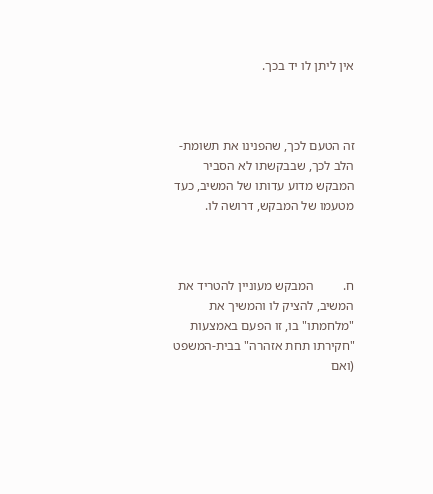אין ליתן לו יד בכך.



זה הטעם לכך, שהפנינו את תשומת-הלב לכך, שבבקשתו לא הסביר המבקש מדוע עדותו של המשיב, כעד מטעמו של המבקש, דרושה לו.



ח.         המבקש מעוניין להטריד את המשיב, להציק לו והמשיך את "מלחמתו" בו, זו הפעם באמצעות "חקירתו תחת אזהרה" בבית-המשפט (ואם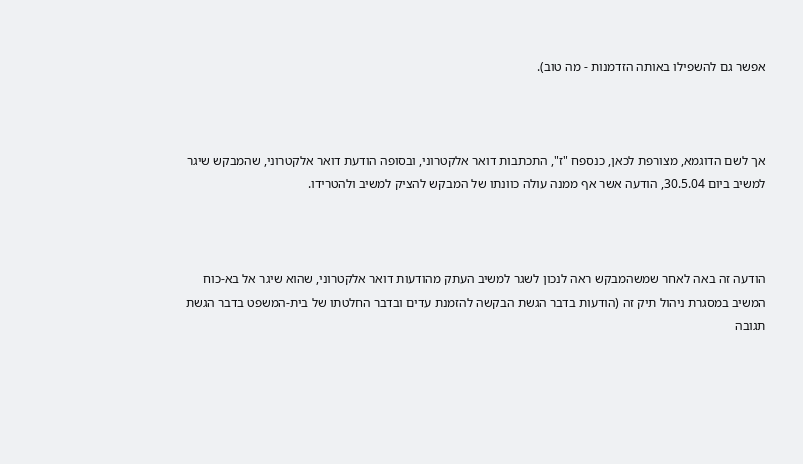אפשר גם להשפילו באותה הזדמנות - מה טוב).



אך לשם הדוגמא, מצורפת לכאן, כנספח "ז", התכתבות דואר אלקטרוני, ובסופה הודעת דואר אלקטרוני, שהמבקש שיגר למשיב ביום 30.5.04, הודעה אשר אף ממנה עולה כוונתו של המבקש להציק למשיב ולהטרידו.



הודעה זה באה לאחר שמשהמבקש ראה לנכון לשגר למשיב העתק מהודעות דואר אלקטרוני, שהוא שיגר אל בא-כוח המשיב במסגרת ניהול תיק זה (הודעות בדבר הגשת הבקשה להזמנת עדים ובדבר החלטתו של בית-המשפט בדבר הגשת תגובה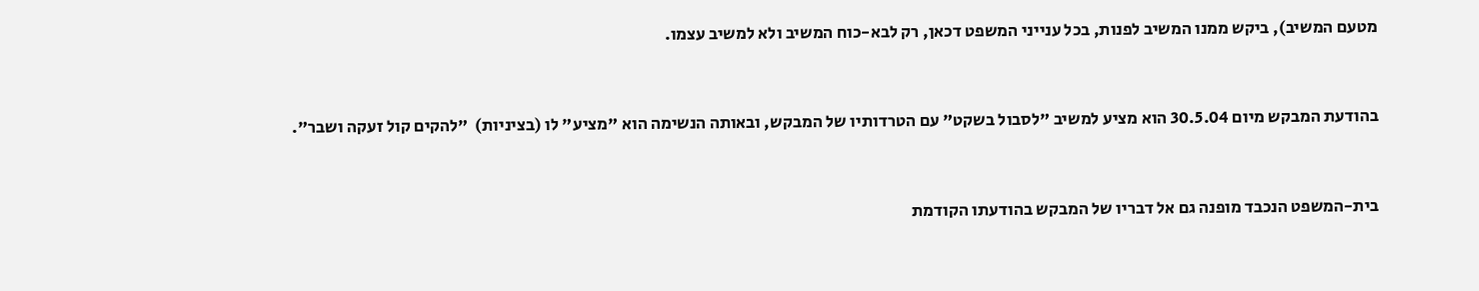מטעם המשיב), ביקש ממנו המשיב לפנות, בכל ענייני המשפט דכאן, רק לבא-כוח המשיב ולא למשיב עצמו.



בהודעת המבקש מיום 30.5.04 הוא מציע למשיב "לסבול בשקט" עם הטרדותיו של המבקש, ובאותה הנשימה הוא "מציע" לו (בציניות)  "להקים קול זעקה ושבר".



בית-המשפט הנכבד מופנה גם אל דבריו של המבקש בהודעתו הקודמת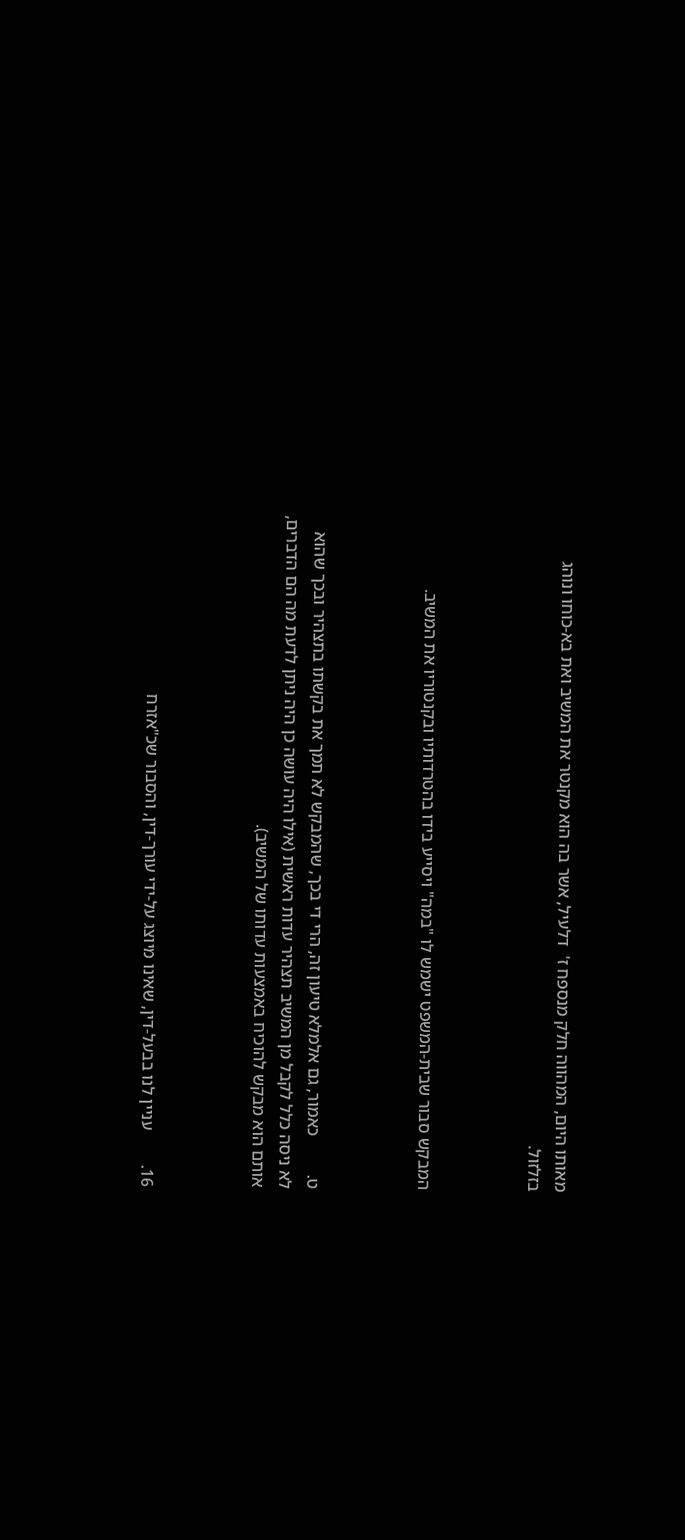מאותו היום, המהווה חלק מנספח ז'  דלעיל, אשר בה הוא מקנטר את המשיב ואת בא-כוחו ונוהג בזלזול.



המבקש סבור שבית-המשפט ישמש לו "במה" ויסייע בידו בהטרדותיו ובקנטוריו את המשיב.



ט.         כאמור, גם אלמלא טיעון זה, הרי די בכך, שהמבקש לא תמך את בקשתו בתצהיר ובכך שהוא לא ניסה כלל לקבל מן המשיב תצהיר עדות ראשית (אילו היה עושה כן היה ניתן לדעת מה הם הדברים, אותם הוא מבקש להוכיח באמצעות עדותו של המשיב).



16.        עניין לנו בבעל-דין, שאינו מיוצג על-ידי עורך-דין, והסבור שכ"אזרח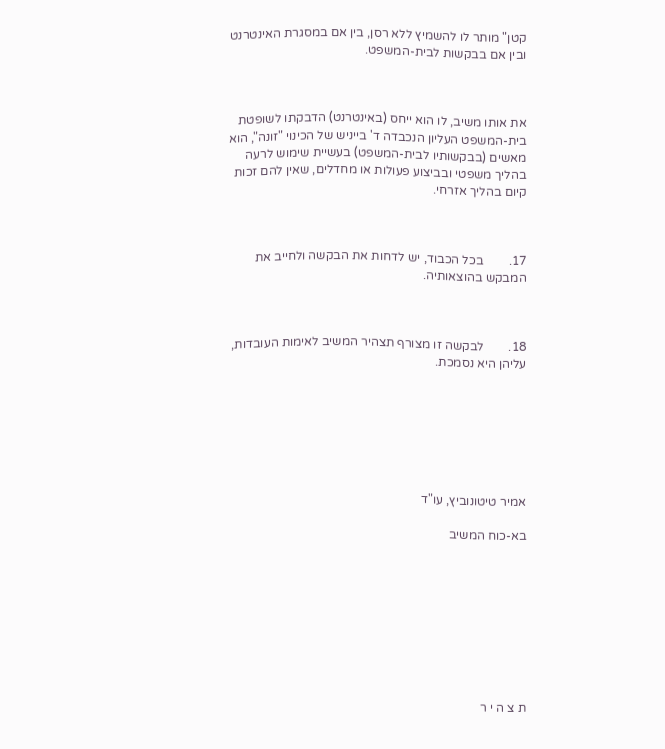קטן" מותר לו להשמיץ ללא רסן, בין אם במסגרת האינטרנט ובין אם בבקשות לבית-המשפט.



את אותו משיב, לו הוא ייחס (באינטרנט) הדבקתו לשופטת בית-המשפט העליון הנכבדה ד' בייניש של הכינוי "זונה", הוא מאשים (בבקשותיו לבית-המשפט) בעשיית שימוש לרעה בהליך משפטי ובביצוע פעולות או מחדלים, שאין להם זכות קיום בהליך אזרחי.



17.        בכל הכבוד, יש לדחות את הבקשה ולחייב את המבקש בהוצאותיה.



18.        לבקשה זו מצורף תצהיר המשיב לאימות העובדות, עליהן היא נסמכת.







אמיר טיטונוביץ, עו"ד

בא-כוח המשיב









ת צ ה י ר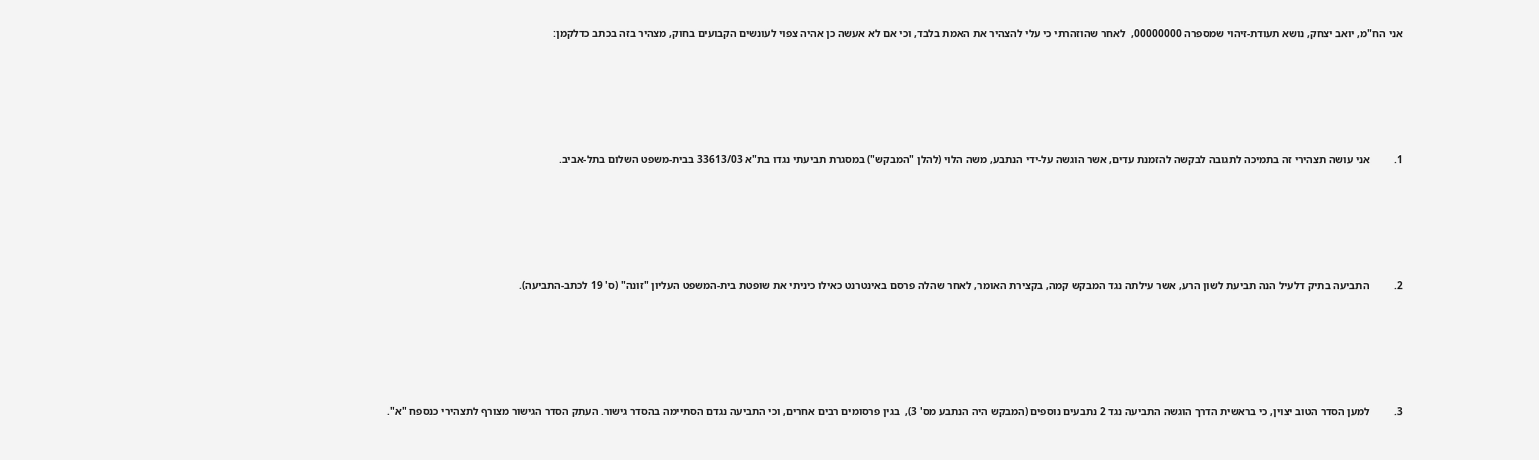אני הח"מ, יואב יצחק, נושא תעודת-זיהוי שמספרה 00000000,  לאחר שהוזהרתי כי עלי להצהיר את האמת בלבד, וכי אם לא אעשה כן אהיה צפוי לעונשים הקבועים בחוק, מצהיר בזה בכתב כדלקמן:





1.         אני עושה תצהירי זה בתמיכה לתגובה לבקשה להזמנת עדים, אשר הוגשה על-ידי הנתבע, משה הלוי (להלן "המבקש") במסגרת תביעתי נגדו בת"א 33613/03 בבית-משפט השלום בתל-אביב.





2.         התביעה בתיק דלעיל הנה תביעת לשון הרע, אשר עילתה נגד המבקש קמה, בקצירת האומר, לאחר שהלה פרסם באינטרנט כאילו כיניתי את שופטת בית-המשפט העליון "זונה" (ס' 19 לכתב-התביעה).





3.         למען הסדר הטוב יצוין, כי בראשית הדרך הוגשה התביעה נגד 2 נתבעים נוספים (המבקש היה הנתבע מס' 3),  בגין פרסומים רבים אחרים, וכי התביעה נגדם הסתיימה בהסדר גישור. העתק הסדר הגישור מצורף לתצהירי כנספח "א".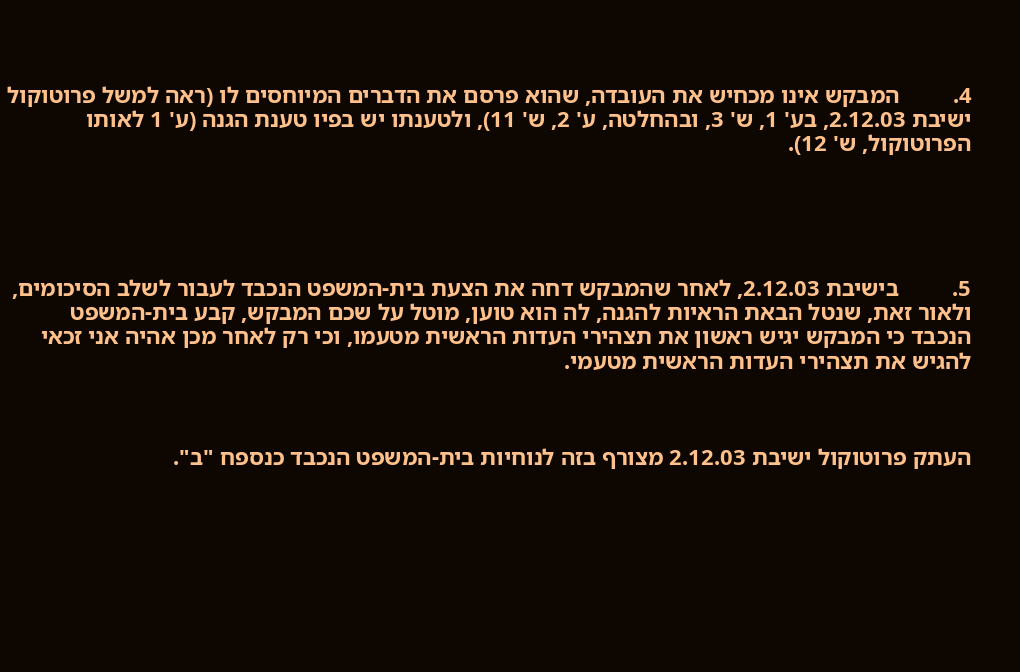4.         המבקש אינו מכחיש את העובדה, שהוא פרסם את הדברים המיוחסים לו (ראה למשל פרוטוקול ישיבת 2.12.03, בע' 1, ש' 3, ובהחלטה, ע' 2, ש' 11), ולטענתו יש בפיו טענת הגנה (ע' 1 לאותו הפרוטוקול, ש' 12).





5.         בישיבת 2.12.03, לאחר שהמבקש דחה את הצעת בית-המשפט הנכבד לעבור לשלב הסיכומים, ולאור זאת, שנטל הבאת הראיות להגנה, לה הוא טוען, מוטל על שכם המבקש, קבע בית-המשפט הנכבד כי המבקש יגיש ראשון את תצהירי העדות הראשית מטעמו, וכי רק לאחר מכן אהיה אני זכאי להגיש את תצהירי העדות הראשית מטעמי.



העתק פרוטוקול ישיבת 2.12.03 מצורף בזה לנוחיות בית-המשפט הנכבד כנספח "ב".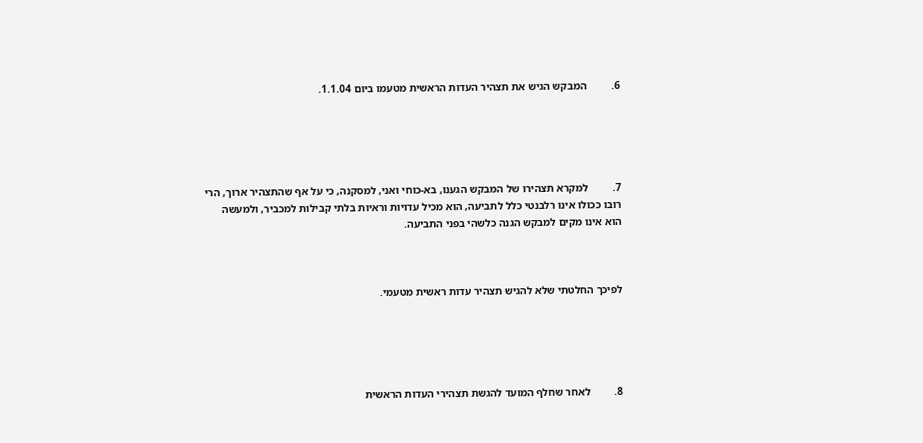6.         המבקש הגיש את תצהיר העדות הראשית מטעמו ביום 1.1.04.





7.         למקרא תצהירו של המבקש הגענו, בא-כוחי ואני, למסקנה, כי על אף שהתצהיר ארוך, הרי רובו ככולו אינו רלבנטי כלל לתביעה, הוא מכיל עדויות וראיות בלתי קבילות למכביר, ולמעשה הוא אינו מקים למבקש הגנה כלשהי בפני התביעה.



לפיכך החלטתי שלא להגיש תצהיר עדות ראשית מטעמי.





8.         לאחר שחלף המועד להגשת תצהירי העדות הראשית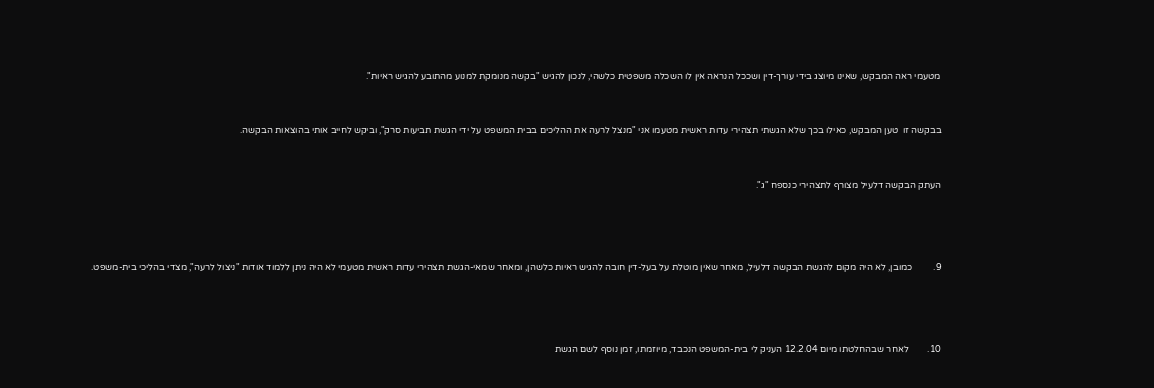מטעמי ראה המבקש, שאינו מיוצג בידי עורך-דין ושככל הנראה אין לו השכלה משפטית כלשהי, לנכון להגיש "בקשה מנומקת למנוע מהתובע להגיש ראיות".



בבקשה זו  טען המבקש, כאילו בכך שלא הגשתי תצהירי עדות ראשית מטעמו אני "מנצל לרעה את ההליכים בבית המשפט על ידי הגשת תביעות סרק", וביקש לחייב אותי בהוצאות הבקשה.



העתק הבקשה דלעיל מצורף לתצהירי כנספח "ג".





9.         כמובן, לא היה מקום להגשת הבקשה דלעיל, מאחר שאין מוטלת על בעל-דין חובה להגיש ראיות כלשהן, ומאחר שמאי-הגשת תצהירי עדות ראשית מטעמי לא היה ניתן ללמוד אודות "ניצול לרעה", מצדי בהליכי בית-משפט.





10.        לאחר שבהחלטתו מיום 12.2.04 העניק לי בית-המשפט הנכבד, מיוזמתו, זמן נוסף לשם הגשת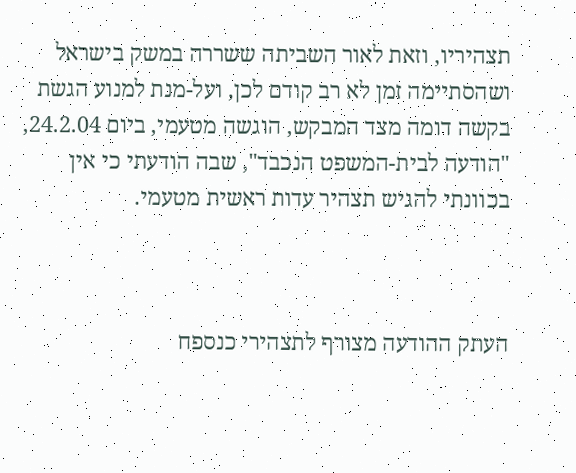תצהיריו, וזאת לאור השביתה ששררה במשק בישראל ושהסתיימה זמן לא רב קודם לכן, ועל-מנת למנוע הגשת בקשה דומה מצד המבקש, הוגשה מטעמי, ביום 24.2.04, "הודעה לבית-המשפט הנכבד", שבה הודעתי כי אין בכוונתי להגיש תצהיר עדות ראשית מטעמי.



העתק ההודעה מצורף לתצהירי כנספח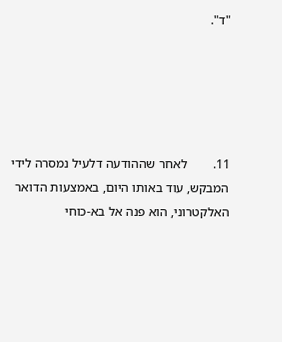"ד".





11.        לאחר שההודעה דלעיל נמסרה לידי המבקש, עוד באותו היום, באמצעות הדואר האלקטרוני, הוא פנה אל בא-כוחי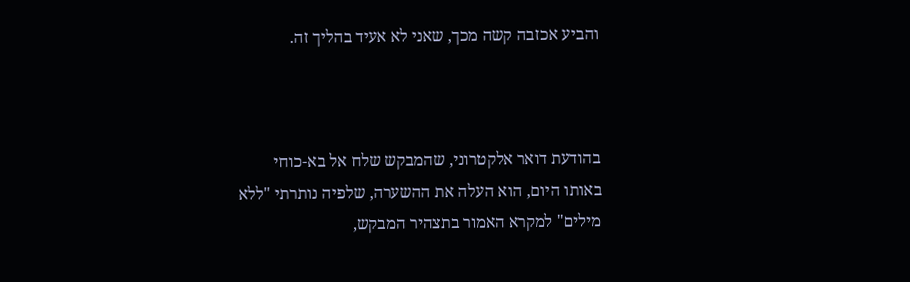והביע אכזבה קשה מכך, שאני לא אעיד בהליך זה.



בהודעת דואר אלקטרוני, שהמבקש שלח אל בא-כוחי באותו היום, הוא העלה את ההשערה, שלפיה נותרתי "ללא מילים" למקרא האמור בתצהיר המבקש,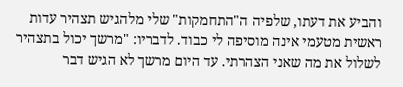והביע את דעתו, שלפיה ה"התחמקות" שלי מלהגיש תצהיר עדות ראשית מטעמי אינה מוסיפה לי כבוד. לדבריו: "מרשך יכול בתצהיר לשלול את מה שאני הצהרתי. עד היום מרשך לא הגיש דבר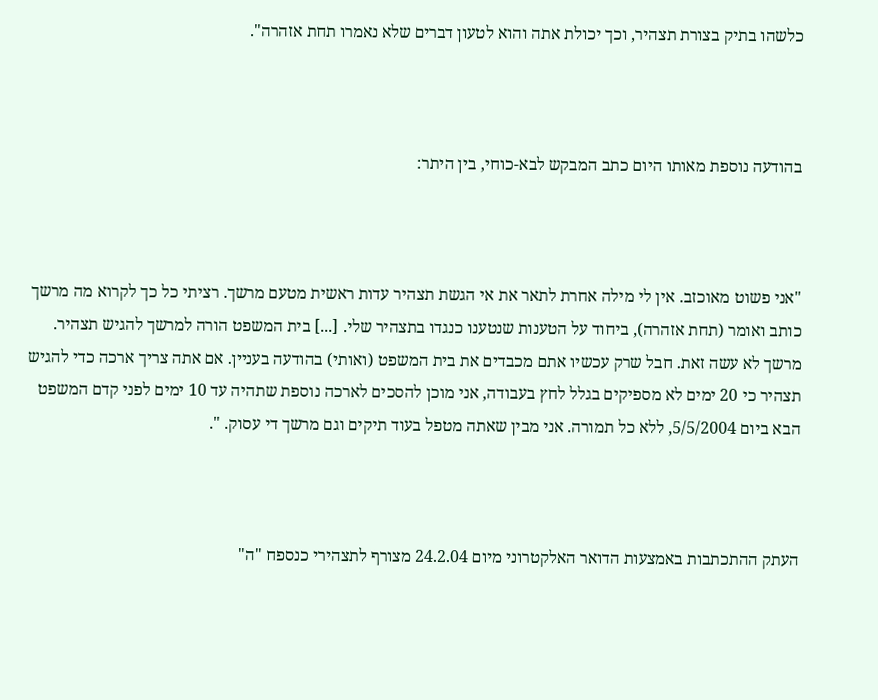כלשהו בתיק בצורת תצהיר, וכך יכולת אתה והוא לטעון דברים שלא נאמרו תחת אזהרה".



בהודעה נוספת מאותו היום כתב המבקש לבא-כוחי, בין היתר:



"אני פשוט מאוכזב. אין לי מילה אחרת לתאר את אי הגשת תצהיר עדות ראשית מטעם מרשך. רציתי כל כך לקרוא מה מרשך כותב ואומר (תחת אזהרה), ביחוד על הטענות שנטענו כנגדו בתצהיר שלי. [...] בית המשפט הורה למרשך להגיש תצהיר. מרשך לא עשה זאת. חבל שרק עכשיו אתם מכבדים את בית המשפט (ואותי) בהודעה בעניין. אם אתה צריך ארכה כדי להגיש תצהיר כי 20 ימים לא מספיקים בגלל לחץ בעבודה, אני מוכן להסכים לארכה נוספת שתהיה עד 10 ימים לפני קדם המשפט הבא ביום 5/5/2004, ללא כל תמורה. אני מבין שאתה מטפל בעוד תיקים וגם מרשך די עסוק. ".



העתק ההתכתבות באמצעות הדואר האלקטרוני מיום 24.2.04 מצורף לתצהירי כנספח "ה"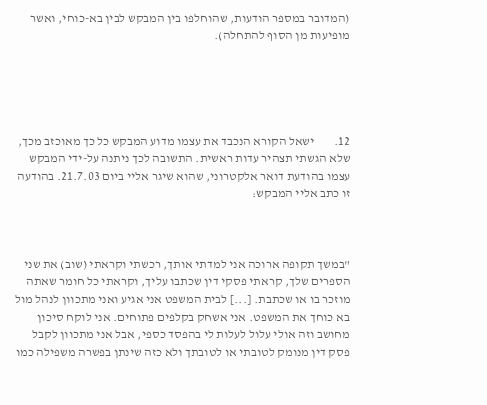(המדובר במספר הודעות, שהוחלפו בין המבקש לבין בא-כוחי, ואשר מופיעות מן הסוף להתחלה).





12.        ישאל הקורא הנכבד את עצמו מדוע המבקש כל כך מאוכזב מכך, שלא הגשתי תצהיר עדות ראשית. התשובה לכך ניתנה על-ידי המבקש עצמו בהודעת דואר אלקטרוני, שהוא שיגר אליי ביום 21.7.03. בהודעה זו כתב אליי המבקש:



"במשך תקופה ארוכה אני למדתי אותך, רכשתי וקראתי (שוב) את שני הספרים שלך, קראתי פסקי דין שכתבו עליך, וקראתי כל חומר שאתה מוזכר בו או שכתבת. [...] לבית המשפט אני אגיע ואני מתכוון לנהל מול בא כוחך את המשפט. אני אשחק בקלפים פתוחים. אני לוקח סיכון מחושב וזה אולי עלול לעלות לי בהפסד כספי, אבל אני מתכוון לקבל פסק דין מנומק לטובתי או לטובתך ולא כזה שינתן בפשרה משפילה כמו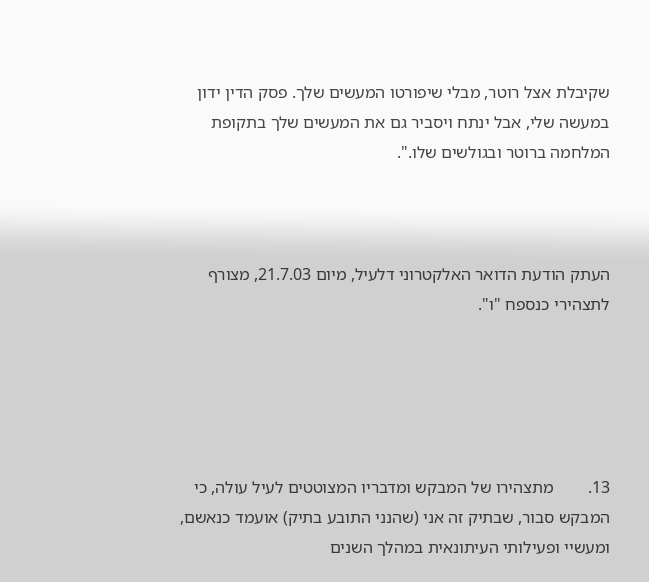שקיבלת אצל רוטר, מבלי שיפורטו המעשים שלך. פסק הדין ידון במעשה שלי, אבל ינתח ויסביר גם את המעשים שלך בתקופת המלחמה ברוטר ובגולשים שלו.".



העתק הודעת הדואר האלקטרוני דלעיל, מיום 21.7.03, מצורף לתצהירי כנספח "ו".





13.        מתצהירו של המבקש ומדבריו המצוטטים לעיל עולה, כי המבקש סבור, שבתיק זה אני (שהנני התובע בתיק) אועמד כנאשם, ומעשיי ופעילותי העיתונאית במהלך השנים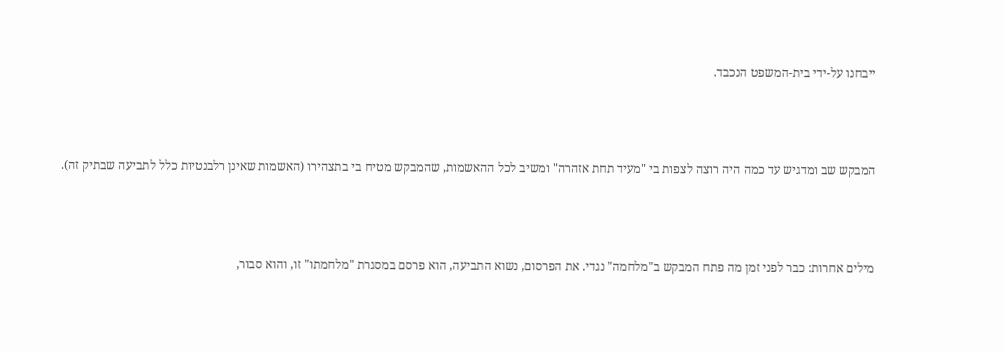ייבחנו על-ידי בית-המשפט הנכבד.



המבקש שב ומדגיש עד כמה היה רוצה לצפות בי "מעיד תחת אזהרה" ומשיב לכל ההאשמות, שהמבקש מטיח בי בתצהירו (האשמות שאינן רלבנטיות כלל לתביעה שבתיק זה).



מילים אחרות: כבר לפני זמן מה פתח המבקש ב"מלחמה" נגדי. את הפרסום, נשוא התביעה, הוא פרסם במסגרת "מלחמתו" זו, והוא סבור,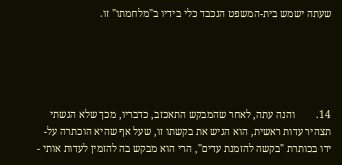שעתה ישמש בית-המשפט הנכבד כלי בידיו ב"מלחמתו" זו.





14.        והנה עתה, לאחר שהמבקש התאכזב, כדבריו, מכך שלא הגשתי תצהיר עדות ראשית, הוא הגיש את בקשתו זו, שעל אף שהיא הוכתרה על-ידו בכותרת "בקשה להזמנת עדים", הרי הוא מבקש בה להזמין לעדות אותי -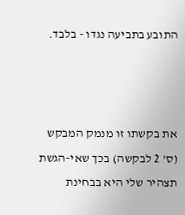התובע בתביעה נגדו - בלבד.



את בקשתו זו מנמק המבקש (ס' 2 לבקשה) בכך שאי-הגשת תצהיר שלי היא בבחינת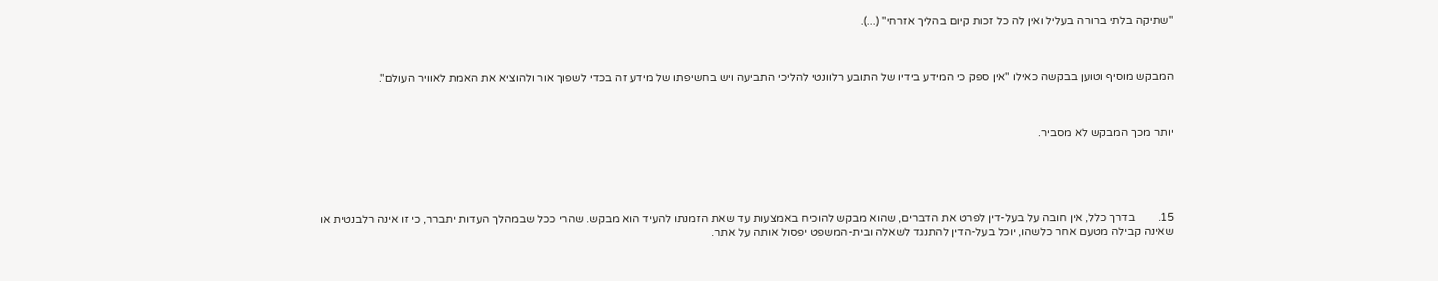"שתיקה בלתי ברורה בעליל ואין לה כל זכות קיום בהליך אזרחי" (...).



המבקש מוסיף וטוען בבקשה כאילו "אין ספק כי המידע בידיו של התובע רלוונטי להליכי התביעה ויש בחשיפתו של מידע זה בכדי לשפוך אור ולהוציא את האמת לאוויר העולם".



יותר מכך המבקש לא מסביר.





15.        בדרך כלל, אין חובה על בעל-דין לפרט את הדברים, שהוא מבקש להוכיח באמצעות עד שאת הזמנתו להעיד הוא מבקש. שהרי ככל שבמהלך העדות יתברר, כי זו אינה רלבנטית או שאינה קבילה מטעם אחר כלשהו, יוכל בעל-הדין להתנגד לשאלה ובית-המשפט יפסול אותה על אתר.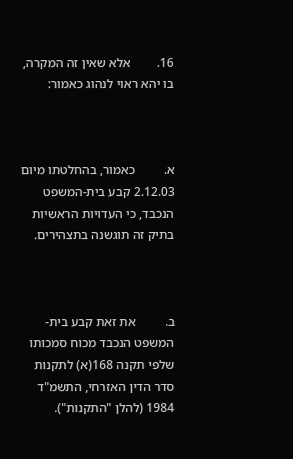16.        אלא שאין זה המקרה, בו יהא ראוי לנהוג כאמור:



א.         כאמור, בהחלטתו מיום 2.12.03 קבע בית-המשפט הנכבד, כי העדויות הראשיות בתיק זה תוגשנה בתצהירים.



ב.         את זאת קבע בית-המשפט הנכבד מכוח סמכותו שלפי תקנה 168(א) לתקנות סדר הדין האזרחי, התשמ"ד 1984 (להלן "התקנות").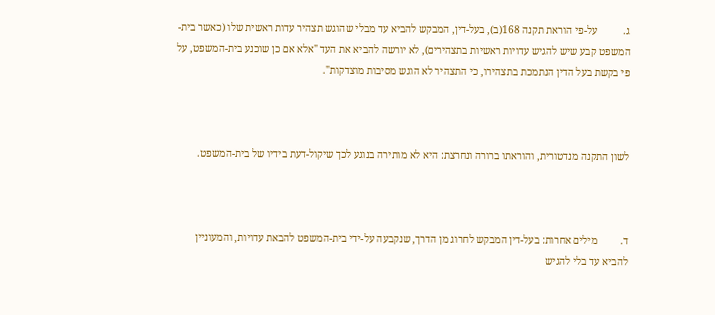ג.          על-פי הוראת תקנה 168(ב), בעל-דין, המבקש להביא עד מבלי שהוגש תצהיר עדות ראשית שלו (כאשר בית-המשפט קבע שיש להגיש עדויות ראשיות בתצהירים), לא יורשה להביא את העד "אלא אם כן שוכנע בית-המשפט, על פי בקשת בעל הדין הנתמכת בתצהירו, כי התצהיר לא הוגש מסיבות מוצדקות".



לשון התקנה מנדטורית, והוראתו ברורה ונחרצת: היא לא מותירה בנוגע לכך שיקול-דעת בידיו של בית-המשפט.



ד.         מילים אחרות: בעל-דין המבקש לחרוג מן הדרך, שנקבעה על-ידי בית-המשפט להבאת עדויות, והמעוניין להביא עד בלי להגיש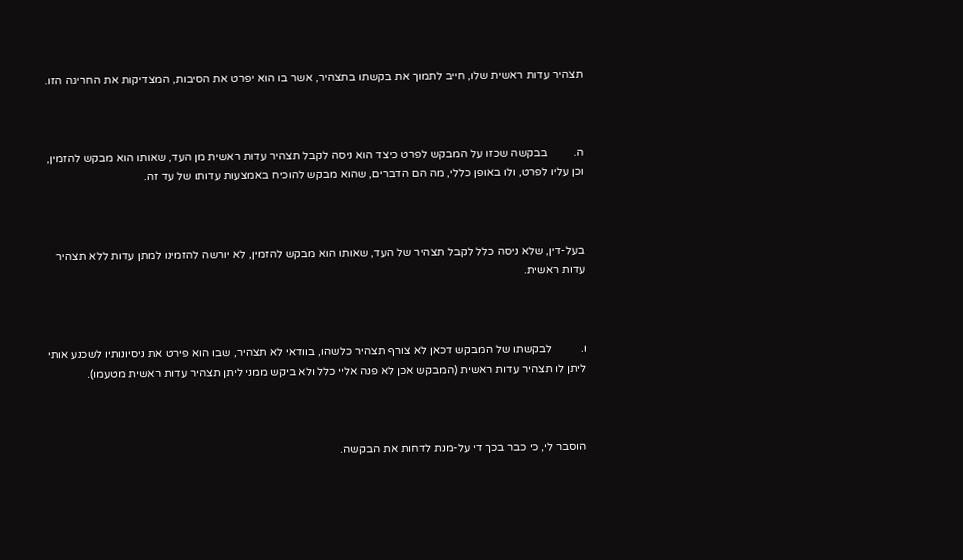תצהיר עדות ראשית שלו, חייב לתמוך את בקשתו בתצהיר, אשר בו הוא יפרט את הסיבות, המצדיקות את החריגה הזו.



ה.         בבקשה שכזו על המבקש לפרט כיצד הוא ניסה לקבל תצהיר עדות ראשית מן העד, שאותו הוא מבקש להזמין, וכן עליו לפרט, ולו באופן כללי, מה הם הדברים, שהוא מבקש להוכיח באמצעות עדותו של עד זה.



בעל-דין, שלא ניסה כלל לקבל תצהיר של העד, שאותו הוא מבקש להזמין, לא יורשה להזמינו למתן עדות ללא תצהיר עדות ראשית.



ו.          לבקשתו של המבקש דכאן לא צורף תצהיר כלשהו, בוודאי לא תצהיר, שבו הוא פירט את ניסיונותיו לשכנע אותי ליתן לו תצהיר עדות ראשית (המבקש אכן לא פנה אליי כלל ולא ביקש ממני ליתן תצהיר עדות ראשית מטעמו).



הוסבר לי, כי כבר בכך די על-מנת לדחות את הבקשה.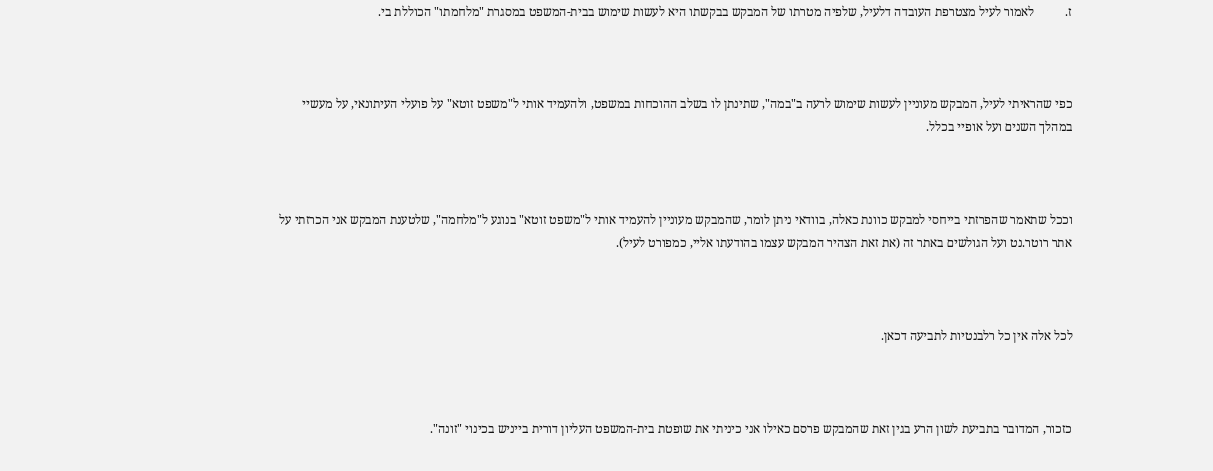ז.          לאמור לעיל מצטרפת העובדה דלעיל, שלפיה מטרתו של המבקש בבקשתו היא לעשות שימוש בבית-המשפט במסגרת "מלחמתו" הכוללת בי.



כפי שהראיתי לעיל, המבקש מעוניין לעשות שימוש לרעה ב"במה", שתינתן לו בשלב ההוכחות במשפט, ולהעמיד אותי ל"משפט זוטא" על פועלי העיתונאי, על מעשיי במהלך השנים ועל אופיי בכלל.



וככל שתאמר שהפרזתי בייחסי למבקש כוונת כאלה, בוודאי ניתן לומר, שהמבקש מעוניין להעמיד אותי ל"משפט זוטא" בנוגע ל"מלחמה", שלטענת המבקש אני הכרזתי על אתר רוטר.נט ועל הגולשים באתר זה (את זאת הצהיר המבקש עצמו בהודעתו אליי, כמפורט לעיל).



לכל אלה אין כל רלבנטיות לתביעה דכאן.



כזכור, המדובר בתביעת לשון הרע בגין זאת שהמבקש פרסם כאילו אני כיניתי את שופטת בית-המשפט העליון דורית בייניש בכינוי "זונה".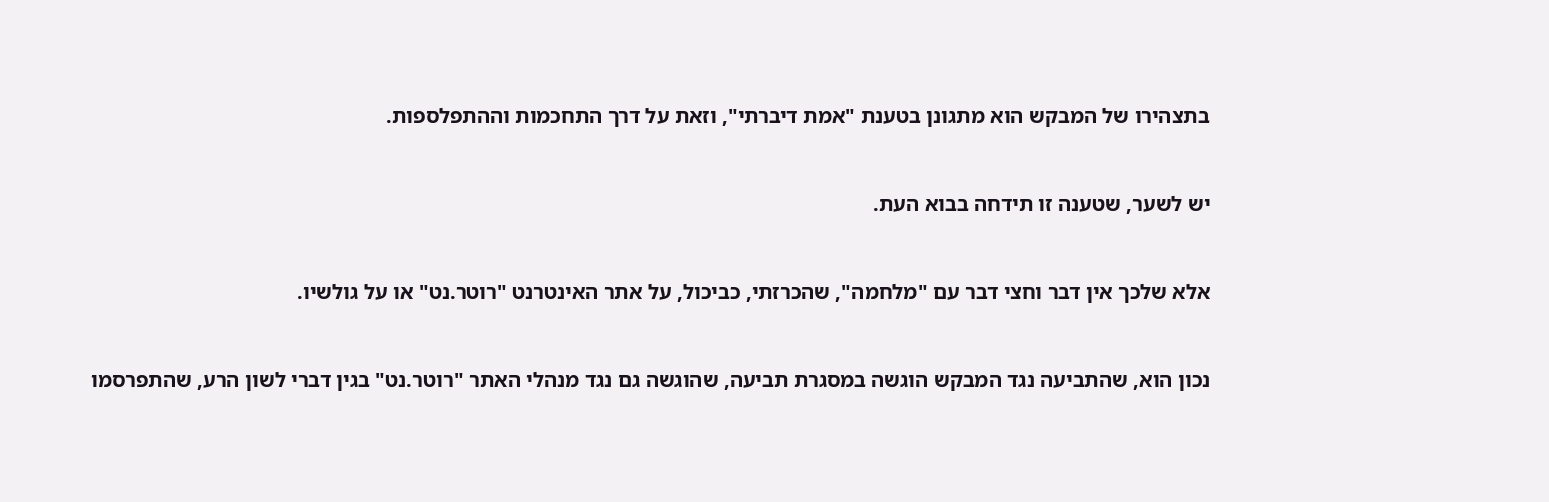בתצהירו של המבקש הוא מתגונן בטענת "אמת דיברתי", וזאת על דרך התחכמות וההתפלספות.



יש לשער, שטענה זו תידחה בבוא העת.



אלא שלכך אין דבר וחצי דבר עם "מלחמה", שהכרזתי, כביכול, על אתר האינטרנט "רוטר.נט" או על גולשיו.



נכון הוא, שהתביעה נגד המבקש הוגשה במסגרת תביעה, שהוגשה גם נגד מנהלי האתר "רוטר.נט" בגין דברי לשון הרע, שהתפרסמו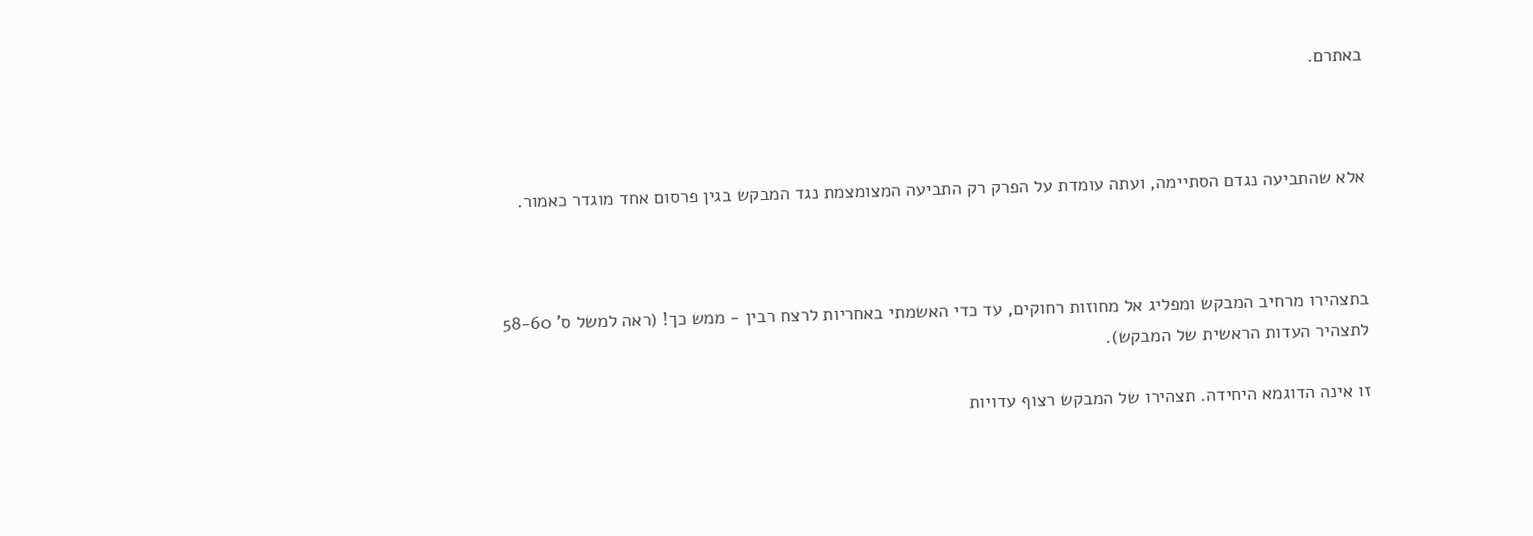באתרם.



אלא שהתביעה נגדם הסתיימה, ועתה עומדת על הפרק רק התביעה המצומצמת נגד המבקש בגין פרסום אחד מוגדר כאמור.



בתצהירו מרחיב המבקש ומפליג אל מחוזות רחוקים, עד כדי האשמתי באחריות לרצח רבין - ממש כך! (ראה למשל ס' 58-60 לתצהיר העדות הראשית של המבקש).

זו אינה הדוגמא היחידה. תצהירו של המבקש רצוף עדויות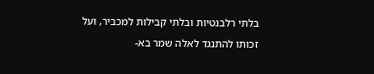בלתי רלבנטיות ובלתי קבילות למכביר, ועל זכותו להתנגד לאלה שמר בא-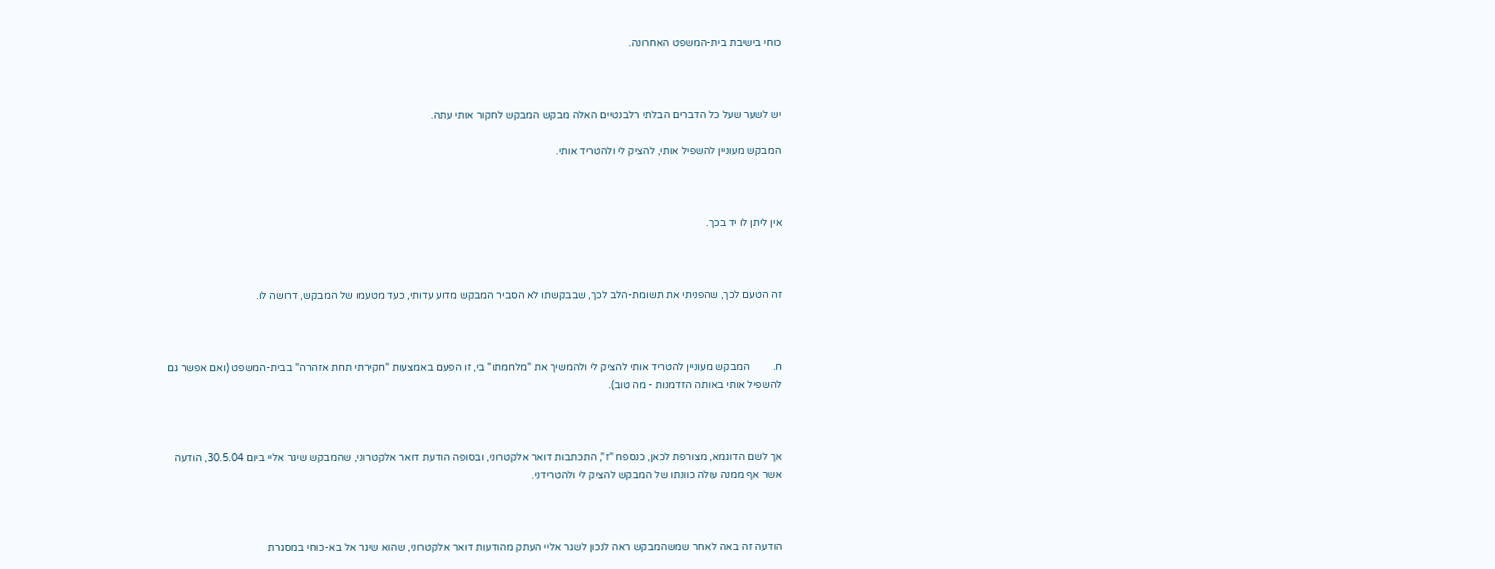כוחי בישיבת בית-המשפט האחרונה.



יש לשער שעל כל הדברים הבלתי רלבנטיים האלה מבקש המבקש לחקור אותי עתה.

המבקש מעוניין להשפיל אותי, להציק לי ולהטריד אותי.



אין ליתן לו יד בכך.



זה הטעם לכך, שהפניתי את תשומת-הלב לכך, שבבקשתו לא הסביר המבקש מדוע עדותי, כעד מטעמו של המבקש, דרושה לו.



ח.         המבקש מעוניין להטריד אותי להציק לי ולהמשיך את "מלחמתו" בי, זו הפעם באמצעות "חקירתי תחת אזהרה" בבית-המשפט (ואם אפשר גם להשפיל אותי באותה הזדמנות - מה טוב).



אך לשם הדוגמא, מצורפת לכאן, כנספח "ז", התכתבות דואר אלקטרוני, ובסופה הודעת דואר אלקטרוני, שהמבקש שיגר אליי ביום 30.5.04, הודעה אשר אף ממנה עולה כוונתו של המבקש להציק לי ולהטרידני.



הודעה זה באה לאחר שמשהמבקש ראה לנכון לשגר אליי העתק מהודעות דואר אלקטרוני, שהוא שיגר אל בא-כוחי במסגרת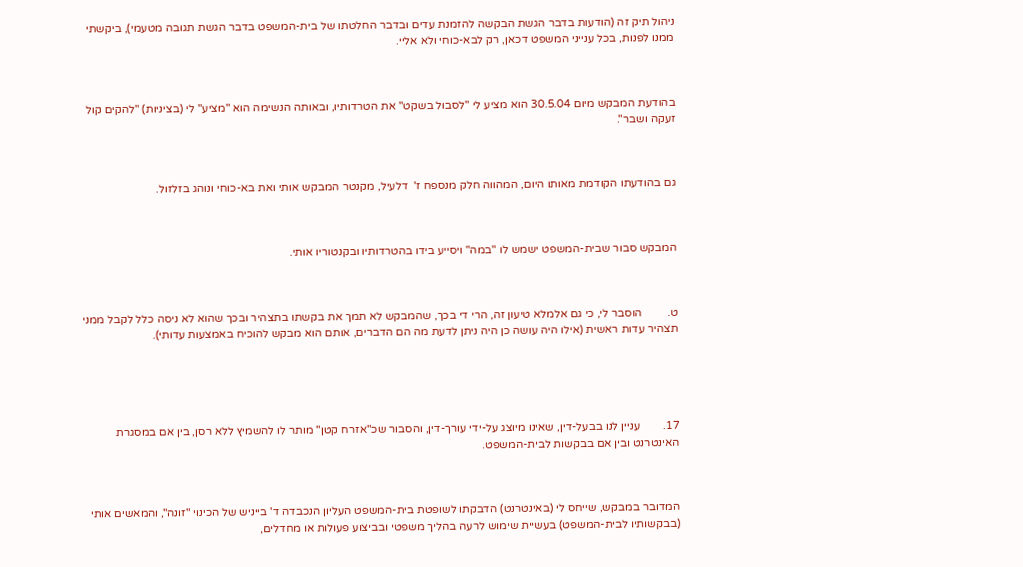ניהול תיק זה (הודעות בדבר הגשת הבקשה להזמנת עדים ובדבר החלטתו של בית-המשפט בדבר הגשת תגובה מטעמי), ביקשתי ממנו לפנות, בכל ענייני המשפט דכאן, רק לבא-כוחי ולא אליי.



בהודעת המבקש מיום 30.5.04 הוא מציע לי "לסבול בשקט" את הטרדותיו, ובאותה הנשימה הוא "מציע" לי (בציניות) "להקים קול זעקה ושבר".



גם בהודעתו הקודמת מאותו היום, המהווה חלק מנספח ז'  דלעיל, מקנטר המבקש אותי ואת בא-כוחי ונוהג בזלזול.



המבקש סבור שבית-המשפט ישמש לו "במה" ויסייע בידו בהטרדותיו ובקנטוריו אותי.



ט.         הוסבר לי, כי גם אלמלא טיעון זה, הרי די בכך, שהמבקש לא תמך את בקשתו בתצהיר ובכך שהוא לא ניסה כלל לקבל ממני תצהיר עדות ראשית (אילו היה עושה כן היה ניתן לדעת מה הם הדברים, אותם הוא מבקש להוכיח באמצעות עדותי).





17.        עניין לנו בבעל-דין, שאינו מיוצג על-ידי עורך-דין, והסבור שכ"אזרח קטן" מותר לו להשמיץ ללא רסן, בין אם במסגרת האינטרנט ובין אם בבקשות לבית-המשפט.



המדובר במבקש, שייחס לי (באינטרנט) הדבקתו לשופטת בית-המשפט העליון הנכבדה ד' בייניש של הכינוי "זונה", והמאשים אותי (בבקשותיו לבית-המשפט) בעשיית שימוש לרעה בהליך משפטי ובביצוע פעולות או מחדלים,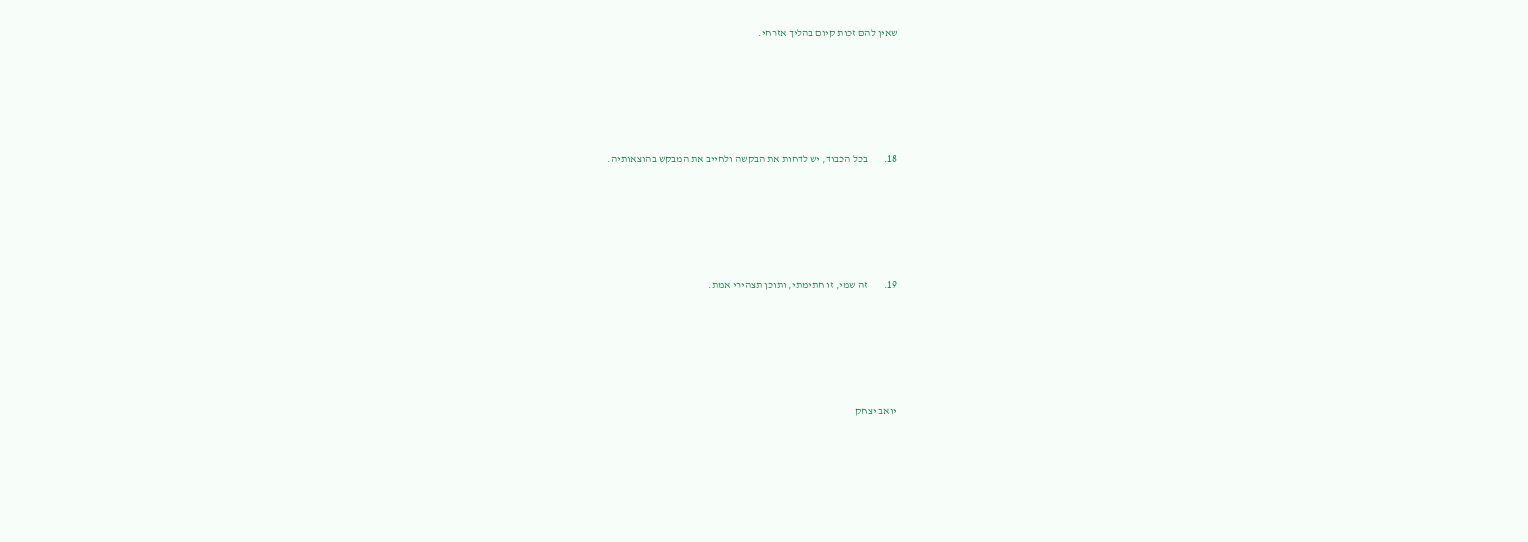שאין להם זכות קיום בהליך אזרחי.





18.        בכל הכבוד, יש לדחות את הבקשה ולחייב את המבקש בהוצאותיה.





19.        זה שמי, זו חתימתי, ותוכן תצהירי אמת.





יואב יצחק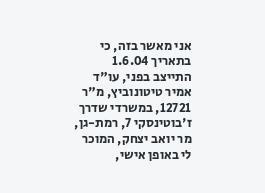אני מאשר בזה, כי בתאריך 1.6.04 התייצב בפני, עו"ד אמיר טיטונוביץ, מ"ר 12721, במשרדי שדרך ז'בוטינסקי 7, רמת-גן, מר יואב יצחק, המוכר לי באופן אישי,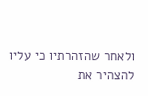ולאחר שהזהרתיו כי עליו להצהיר את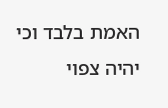האמת בלבד וכי יהיה צפוי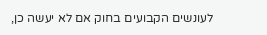לעונשים הקבועים בחוק אם לא יעשה כן,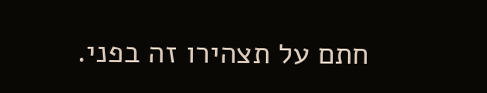חתם על תצהירו זה בפני.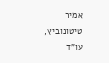אמיר טיטונוביץ, עו"ד